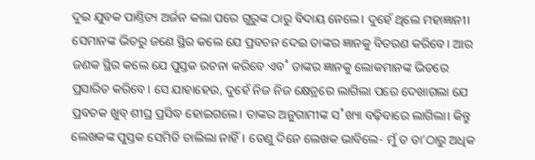ଦୁଇ ଯୁବକ ପାଣ୍ତିତ୍ୟ ଅର୍ଜନ କଲା ପରେ ଗୁରୁଙ୍କ ଠାରୁ ବିଦାୟ ନେଲେ। ଦୁହେଁ ଥିଲେ ମହାଜ୍ଞାନୀ। ସେମାନଙ୍କ ଭିତରୁ ଜଣେ ସ୍ଥିର କଲେ ଯେ ପ୍ରବଚନ ଦେଇ ତାଙ୍କର ଜ୍ଞାନକୁ ବିତରଣ କରିବେ। ଆର ଜଣକ ସ୍ଥିର କଲେ ଯେ ପୁସ୍ତକ ରଚନା କରିବେ ଏବ˚ ତାଙ୍କର ଜ୍ଞାନକୁ ଲୋକମାନଙ୍କ ଭିତରେ ପ୍ରସାରିତ କରିବେ। ସେ ଯାହାହେଉ, ଦୁହେଁ ନିଜ ନିଜ କ୍ଷେତ୍ରରେ ଲାଗିଲା ପରେ ଦେଖାଗଲା ଯେ ପ୍ରବଚକ ଖୁବ୍ ଶୀଘ୍ର ପ୍ରସିଦ୍ଧ ହୋଇଗଲେ। ତାଙ୍କର ଅନୁଗାମୀଙ୍କ ସ˚ଖ୍ୟା ବଢ଼ିବାରେ ଲାଗିଲା। କିନ୍ତୁ ଲେଖକଙ୍କ ପୁସ୍ତକ ସେମିତି ଚାଲିଲା ନାହିଁ। ତେଣୁ ଦିନେ ଲେଖକ ଭାବିଲେ- ମୁଁ ତ ତା’ଠାରୁ ଅଧିକ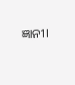ଜ୍ଞାନୀ।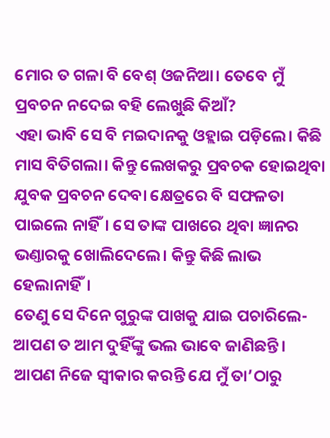ମୋର ତ ଗଳା ବି ବେଶ୍ ଓଜନିଆ। ତେବେ ମୁଁ ପ୍ରବଚନ ନଦେଇ ବହି ଲେଖୁଛି କିଆଁ?
ଏହା ଭାବି ସେ ବି ମଇଦାନକୁ ଓହ୍ଲାଇ ପଡ଼ିଲେ। କିଛି ମାସ ବିତିଗଲା। କିନ୍ତୁ ଲେଖକରୁ ପ୍ରବଚକ ହୋଇଥିବା ଯୁବକ ପ୍ରବଚନ ଦେବା କ୍ଷେତ୍ରରେ ବି ସଫଳତା ପାଇଲେ ନାହିଁ। ସେ ତାଙ୍କ ପାଖରେ ଥିବା ଜ୍ଞାନର ଭଣ୍ତାରକୁ ଖୋଲିଦେଲେ। କିନ୍ତୁ କିଛି ଲାଭ ହେଲାନାହିଁ।
ତେଣୁ ସେ ଦିନେ ଗୁରୁଙ୍କ ପାଖକୁ ଯାଇ ପଚାରିଲେ- ଆପଣ ତ ଆମ ଦୁହିଁଙ୍କୁ ଭଲ ଭାବେ ଜାଣିଛନ୍ତି। ଆପଣ ନିଜେ ସ୍ବୀକାର କରନ୍ତି ଯେ ମୁଁ ତା’ଠାରୁ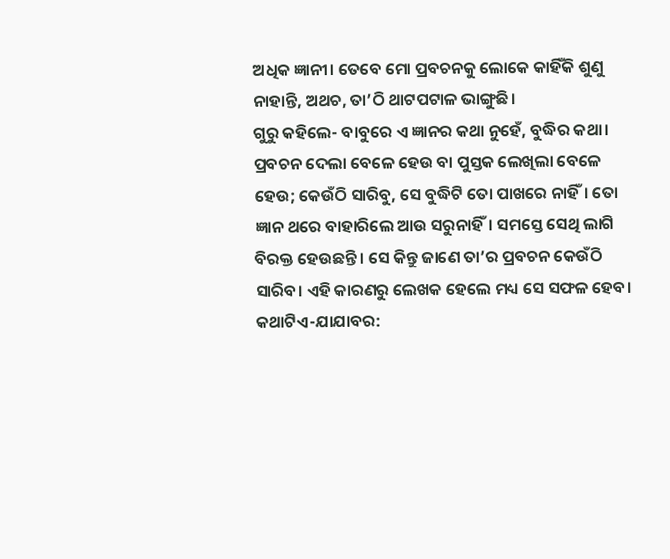ଅଧିକ ଜ୍ଞାନୀ। ତେବେ ମୋ ପ୍ରବଚନକୁ ଲୋକେ କାହିଁକି ଶୁଣୁ ନାହାନ୍ତି, ଅଥଚ, ତା’ଠି ଥାଟପଟାଳ ଭାଙ୍ଗୁଛି।
ଗୁରୁ କହିଲେ- ବାବୁରେ ଏ ଜ୍ଞାନର କଥା ନୁହେଁ, ବୁଦ୍ଧିର କଥା। ପ୍ରବଚନ ଦେଲା ବେଳେ ହେଉ ବା ପୁସ୍ତକ ଲେଖିଲା ବେଳେ ହେଉ; କେଉଁଠି ସାରିବୁ, ସେ ବୁଦ୍ଧିଟି ତୋ ପାଖରେ ନାହିଁ। ତୋ ଜ୍ଞାନ ଥରେ ବାହାରିଲେ ଆଉ ସରୁନାହିଁ। ସମସ୍ତେ ସେଥି ଲାଗି ବିରକ୍ତ ହେଉଛନ୍ତି। ସେ କିନ୍ତୁ ଜାଣେ ତା’ର ପ୍ରବଚନ କେଉଁଠି ସାରିବ। ଏହି କାରଣରୁ ଲେଖକ ହେଲେ ମଧ୍ୟ ସେ ସଫଳ ହେବ।
କଥାଟିଏ-ଯାଯାବର: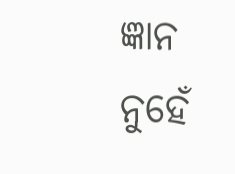ଜ୍ଞାନ ନୁହେଁ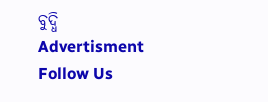ବୁଦ୍ଧି
Advertisment
Follow Us